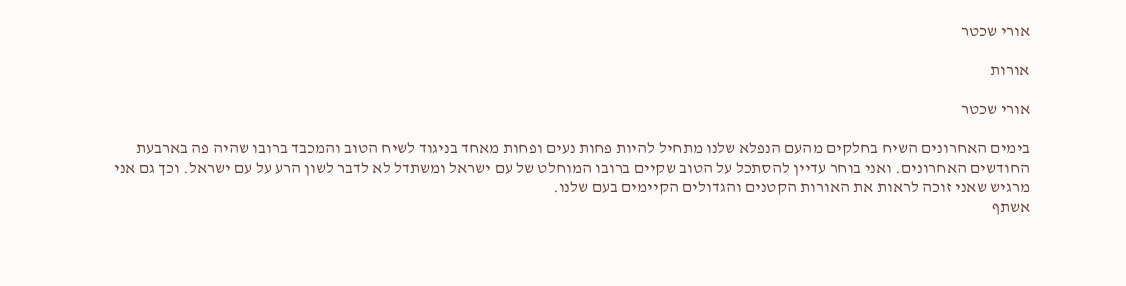אורי שכטר

אורות

אורי שכטר

בימים האחרונים השיח בחלקים מהעם הנפלא שלנו מתחיל להיות פחות נעים ופחות מאחד בניגוד לשיח הטוב והמכבד ברובו שהיה פה בארבעת החודשים האחרונים. ואני בוחר עדיין להסתכל על הטוב שקיים ברובו המוחלט של עם ישראל ומשתדל לא לדבר לשון הרע על עם ישראל. וכך גם אני מרגיש שאני זוכה לראות את האורות הקטנים והגדולים הקיימים בעם שלנו.
אשתף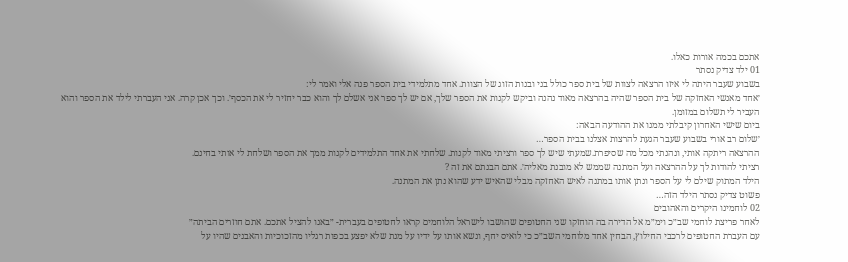אתכם בכמה אורות כאלו.
01 ילד צדיק נסתר
בשבוע שעבר היתה לי איזו הרצאה לצוות של בית ספר כולל בני ובנות הזוג של הצוות. אחד מתלמידי בית הספר פנה אלי ואמר לי:
׳אחד מאנשי האחזקה של בית הספר שהיה בהרצאה מאוד נהנה וביקש לקנות את הספר שלך, אם יש לך ספר אני אשלם לך והוא כבר יחזיר לי את הכסף׳. וכך אכן קרה. אני העברתי לילד את הספר והוא העביר לי תשלום במזומן.
ביום שישי האחרון קיבלתי ממנו את ההודעה הבאה:
׳שלום רב אורי בשבוע שעבר הגעת להרצות אצלנו בבית הספר…
ההרצאה ריתקה אותי, ונהנתי מכל מה שסיפרת.שמעתי שיש לך ספר ורציתי מאוד לקנות. שלחתי את אחד התלמידים לקנות ממך את הספר ושלחת לי אותי בחינם.
רציתי להודות לך על ההרצאה ועל המתנה שממש לא מובנת מאליה׳. אתם הבנתם את זה ?
הילד המתוק שילם לי על הספר ונתן אותו במתנה לאיש האחזקה מבלי שהאיש ידע שהוא נתן את המתנה.
פשוט צדיק נסתר הילד הזה…
02 לוחמינו היקרים והאהובים
לאחר פריצת לוחמי שב״כ וימ״מ אל הדירה בה הוחזקו שני החטופים שהושבו לישראל הלוחמים קראו לחטופים בעברית- ״באנו להציל אתכם. אתם חוזרים הביתה״
עם העברת החטופים לרכבי החילוץ, הבחין אחד מלוחמי השב״כ כי לואיס יחף, ונשא אותו על ידיו על מנת שלא יפצע בכפות רגליו מהזכוכיות והאבנים שהיו על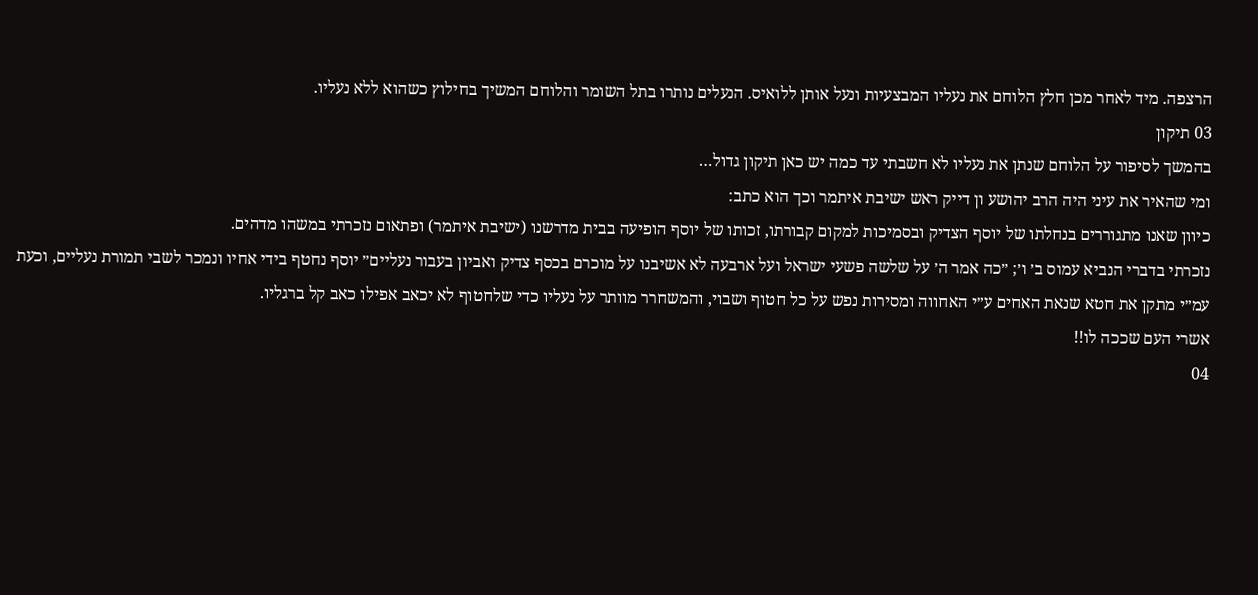הרצפה. מיד לאחר מכן חלץ הלוחם את נעליו המבצעיות ונעל אותן ללואיס. הנעלים נותרו בתל השומר והלוחם המשיך בחילוץ כשהוא ללא נעליו.
03 תיקון
בהמשך לסיפור על הלוחם שנתן את נעליו לא חשבתי עד כמה יש כאן תיקון גדול…
ומי שהאיר את עיני היה הרב יהושע ון דייק ראש ישיבת איתמר וכך הוא כתב:
כיוון שאנו מתגוררים בנחלתו של יוסף הצדיק ובסמיכות למקום קבורתו, זכותו של יוסף הופיעה בבית מדרשנו (ישיבת איתמר) ופתאום נזכרתי במשהו מדהים.
נזכרתי בדברי הנביא עמוס ב׳ ו׳; ״כה אמר ה׳ על שלשה פשעי ישראל ועל ארבעה לא אשיבנו על מוכרם בכסף צדיק ואביון בעבור נעליים״ יוסף נחטף בידי אחיו ונמכר לשבי תמורת נעליים, וכעת עמ״י מתקן את חטא שנאת האחים ע״י האחווה ומסירות נפש על כל חטוף ושבוי, והמשחרר מוותר על נעליו כדי שלחטוף לא יכאב אפילו כאב קל ברגליו.
אשרי העם שככה לו!!
04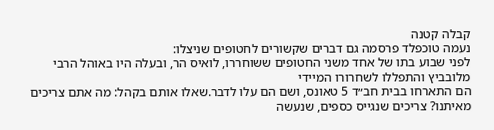קבלה קטנה
נעמה טוכפלד פרסמה גם דברים שקשורים לחטופים שניצלו:
לפני שבוע בתו של אחד משני החטופים ששוחררו, לואיס הר, ובעלה היו באוהל הרבי מלובביץ והתפללו לשחרורו המיידי
הם התארחו בבית חב״ד 5 טאונס, ושם הם עלו לדבר.שאלו אותם בקהל: מה אתם צריכים מאיתנו? צריכים שנגייס כספים, שנעשה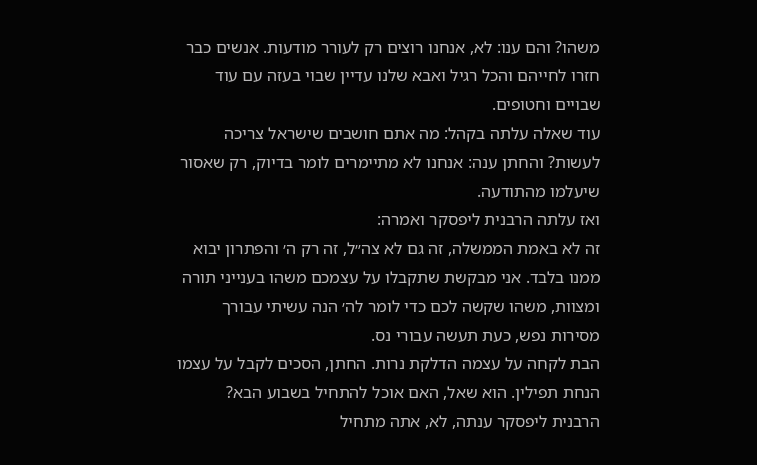משהו? והם ענו: לא, אנחנו רוצים רק לעורר מודעות. אנשים כבר חזרו לחייהם והכל רגיל ואבא שלנו עדיין שבוי בעזה עם עוד שבויים וחטופים.
עוד שאלה עלתה בקהל: מה אתם חושבים שישראל צריכה לעשות? והחתן ענה: אנחנו לא מתיימרים לומר בדיוק, רק שאסור שיעלמו מהתודעה.
ואז עלתה הרבנית ליפסקר ואמרה:
זה לא באמת הממשלה, זה גם לא צה״ל, זה רק ה׳ והפתרון יבוא ממנו בלבד. אני מבקשת שתקבלו על עצמכם משהו בענייני תורה ומצוות, משהו שקשה לכם כדי לומר לה׳ הנה עשיתי עבורך מסירות נפש, כעת תעשה עבורי נס.
הבת לקחה על עצמה הדלקת נרות. החתן, הסכים לקבל על עצמו הנחת תפילין. הוא שאל, האם אוכל להתחיל בשבוע הבא?
הרבנית ליפסקר ענתה, לא, אתה מתחיל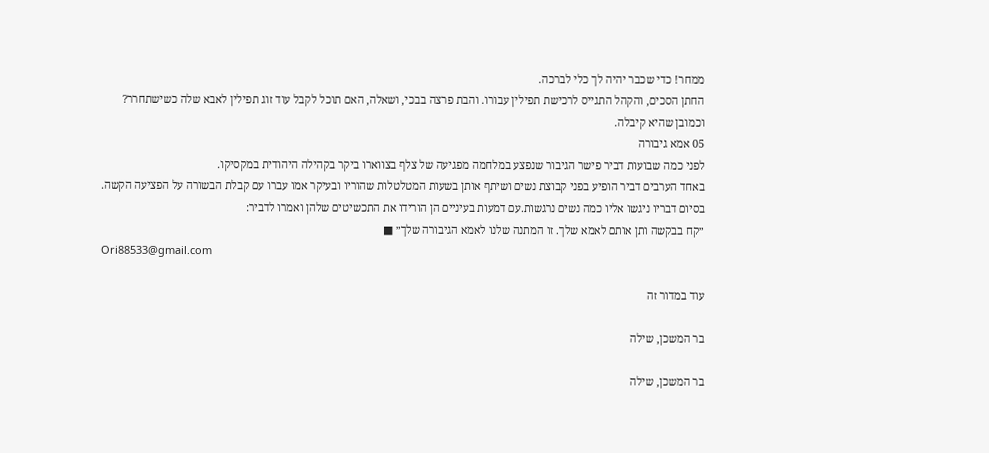ממחר! כדי שכבר יהיה לך כלי לברכה.
החתן הסכים, והקהל התגייס לרכישת תפילין עבורו. והבת פרצה בבכי, ושאלה, האם תוכל לקבל עוד זוג תפילין לאבא שלה כשישתחרר?
וכמובן שהיא קיבלה.
05 אמא גיבורה
לפני כמה שבועות דביר פישר הגיבור שנפצע במלחמה מפגיעה של צלף בצווארו ביקר בקהילה היהודית במקסיקו.
באחד הערבים דביר הופיע בפני קבוצת נשים ושיתף אותן בשעות המטלטלות שהוריו ובעיקר אמו עברו עם קבלת הבשורה על הפציעה הקשה.
בסיום דבריו ניגשו אליו כמה נשים נרגשות.עם דמעות בעיניים הן הורידו את התכשיטים שלהן ואמרו לדביר:
״קח בבקשה ותן אותם לאמא שלך. זו המתנה שלנו לאמא הגיבורה שלך״ ■
Ori88533@gmail.com

עוד במדור זה

בר המשכן, שילה

בר המשכן, שילה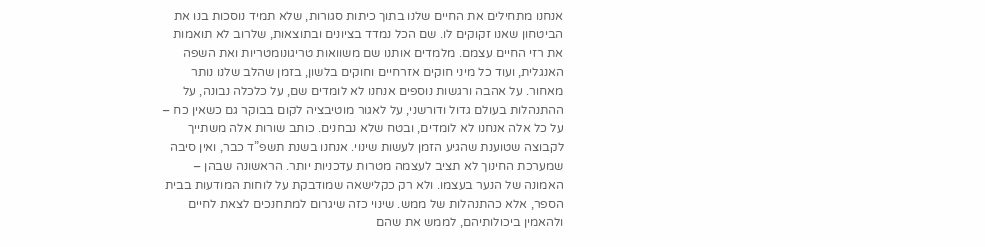אנחנו מתחילים את החיים שלנו בתוך כיתות סגורות, שלא תמיד נוסכות בנו את הביטחון שאנו זקוקים לו. שם הכל נמדד בציונים ובתוצאות, שלרוב לא תואמות את רזי החיים עצמם. מלמדים אותנו שם משוואות טריגונומטריות ואת השפה האנגלית, ועוד כל מיני חוקים אזרחיים וחוקים בלשון, בזמן שהלב שלנו נותר מאחור. על אהבה ורגשות נוספים אנחנו לא לומדים שם, על כלכלה נבונה, על ההתנהלות בעולם גדול ודורשני, על לאגור מוטיבציה לקום בבוקר גם כשאין כח – על כל אלה אנחנו לא לומדים, ובטח שלא נבחנים. כותב שורות אלה משתייך לקבוצה שטוענת שהגיע הזמן לעשות שינוי. אנחנו בשנת תשפ”ד כבר, ואין סיבה שמערכת החינוך לא תציב לעצמה מטרות עדכניות יותר. הראשונה שבהן – האמונה של הנער בעצמו. ולא רק כקלישאה שמודבקת על לוחות המודעות בבית הספר, אלא כהתנהלות של ממש. שינוי כזה שיגרום למתחנכים לצאת לחיים ולהאמין ביכולותיהם, לממש את שהם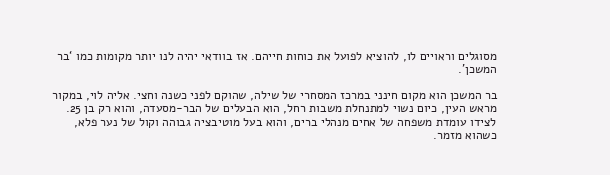מסוגלים וראויים לו, להוציא לפועל את כוחות חייהם. אז בוודאי יהיה לנו יותר מקומות כמו ‘בר המשכן’.

בר המשכן הוא מקום חינני במרכז המסחרי של שילה, שהוקם לפני כשנה וחצי. אליה לוי, במקור מראש העין, כיום נשוי למתנחלת משבות רחל, הוא הבעלים של הבר-מסעדה, והוא רק בן 25. לצידו עומדת משפחה של אחים מנהלי ברים, והוא בעל מוטיבציה גבוהה וקול של נער פלא, כשהוא מזמר.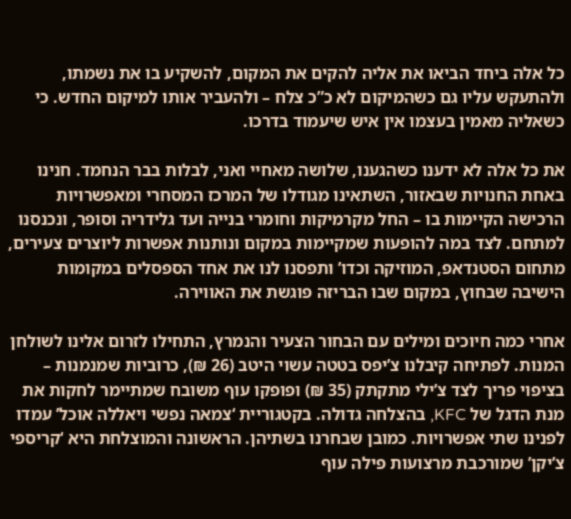כל אלה ביחד הביאו את אליה להקים את המקום, להשקיע בו את נשמתו, ולהתעקש עליו גם כשהמיקום לא כ”כ צלח – ולהעביר אותו למיקום החדש. כי כשאליה מאמין בעצמו אין איש שיעמוד בדרכו.

את כל אלה לא ידענו כשהגענו, שלושה מאחיי ואני, לבלות בבר הנחמד. חנינו באחת החנויות שבאזור, השתאינו מגודלו של המרכז המסחרי ומאפשרויות הרכישה הקיימות בו – החל מקרמיקות וחומרי בנייה ועד גלידריה וסופר, ונכנסנו למתחם. לצד במה להופעות שמקיימות במקום ונותנות אפשרות ליוצרים צעירים, מתחום הסטנדאפ, המוזיקה וכדו’ ותפסנו לנו את אחד הספסלים במקומות הישיבה שבחוץ, במקום שבו הבריזה פוגשת את האווירה.

אחרי כמה חיוכים ומילים עם הבחור הצעיר והנמרץ, התחילו לזרום אלינו לשולחן המנות. לפתיחה קיבלנו צ’יפס בטטה עשוי היטב (26 ₪), כרוביות שמנמנות – בציפוי פריך לצד צ’ילי מתקתק (35 ₪) ופופקו עוף משובח שמתיימר לחקות את מנת הדגל של KFC, בהצלחה גדולה. בקטגוריית ‘צמאה נפשי ויאללה אוכל’ עמדו לפנינו שתי אפשרויות. כמובן שבחרנו בשתיהן. הראשונה והמוצלחת היא ‘קריספי צ’יקן’ שמורכבת מרצועות פילה עוף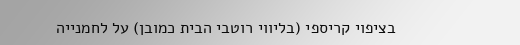בציפוי קריספי (בליווי רוטבי הבית כמובן) על לחמנייה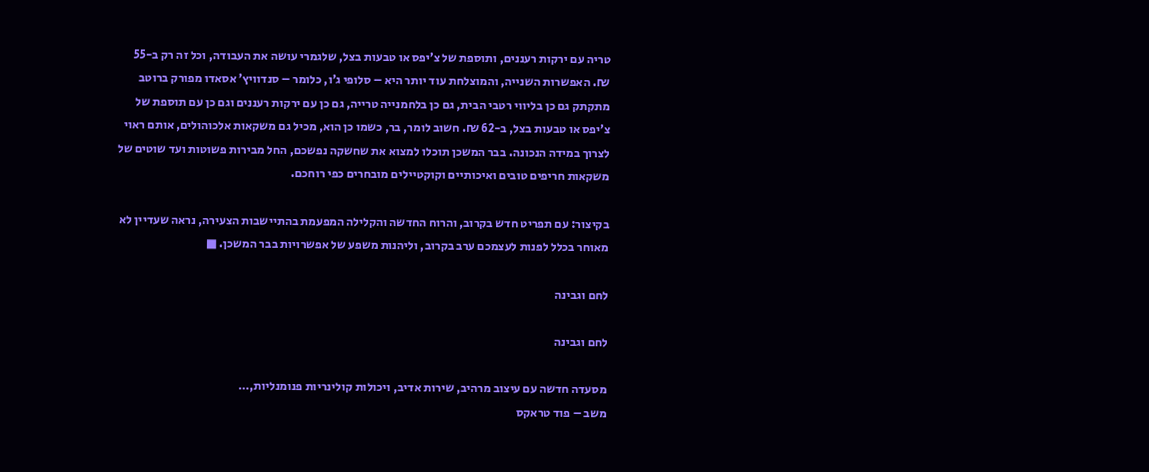טריה עם ירקות רעננים, ותוספת של צ’יפס או טבעות בצל, שלגמרי עושה את העבודה, וכל זה רק ב-55 ₪. האפשרות השנייה, והמוצלחת עוד יותר היא – סלופי ג’ו, כלומר – סנדוויץ’ אסאדו מפורק ברוטב מתקתק גם כן בליווי רטבי הבית, גם כן בלחמנייה טרייה, גם כן עם ירקות רעננים וגם כן עם תוספת של צ’יפס או טבעות בצל, ב-62 ₪. חשוב לומר, בר, כשמו כן הוא, מכיל גם משקאות אלכוהולים, אותם ראוי לצרוך במידה הנכונה. בבר המשכן תוכלו למצוא את שחשקה נפשכם, החל מבירות פשוטות ועד שוטים של משקאות חריפים טובים ואיכותיים וקוקטיילים מובחרים כפי רוחכם.

בקיצור: עם תפריט חדש בקרוב, והרוח החדשה והקלילה המפעמת בהתיישבות הצעירה, נראה שעדיין לא מאוחר בכלל לפנות לעצמכם ערב בקרוב, וליהנות משפע של אפשרויות בבר המשכן. ■

לחם וגבינה

לחם וגבינה

מסעדה חדשה עם עיצוב מרהיב, שירות אדיב, ויכולות קולינריות פנומנליות,…
משב – פוד טראקס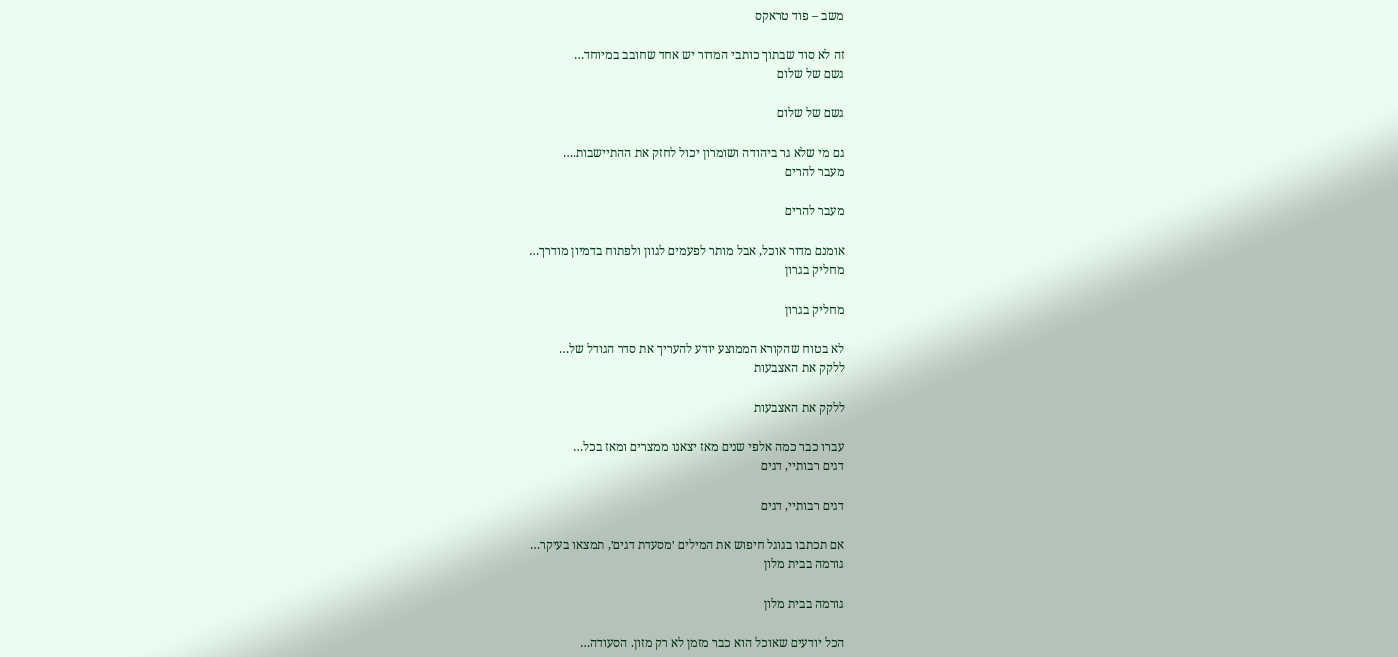משב – פוד טראקס

זה לא סוד שבתוך כותבי המדור יש אחד שחובב במיוחד…
גשם של שלום

גשם של שלום

גם מי שלא גר ביהודה ושומרון יכול לחזק את ההתיישבות.…
מעבר להרים

מעבר להרים

אומנם מדור אוכל, אבל מותר לפעמים לגוון ולפתוח בדמיון מודרך…
מחליק בגרון

מחליק בגרון

לא בטוח שהקורא הממוצע יודע להעריך את סדר הגודל של…
ללקק את האצבעות

ללקק את האצבעות

עברו כבר כמה אלפי שנים מאז יצאנו ממצרים ומאז בכל…
דגים רבותיי, דגים

דגים רבותיי, דגים

אם תכתבו בגוגל חיפוש את המילים ׳מסעדת דגים׳, תמצאו בעיקר…
גורמה בבית מלון

גורמה בבית מלון

הכל יודעים שאוכל הוא כבר מזמן לא רק מזון. הסעודה…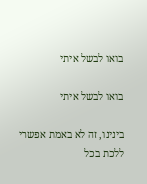בואו לבשל איתי

בואו לבשל איתי

בינינו, זה לא באמת אפשרי ללכת בכל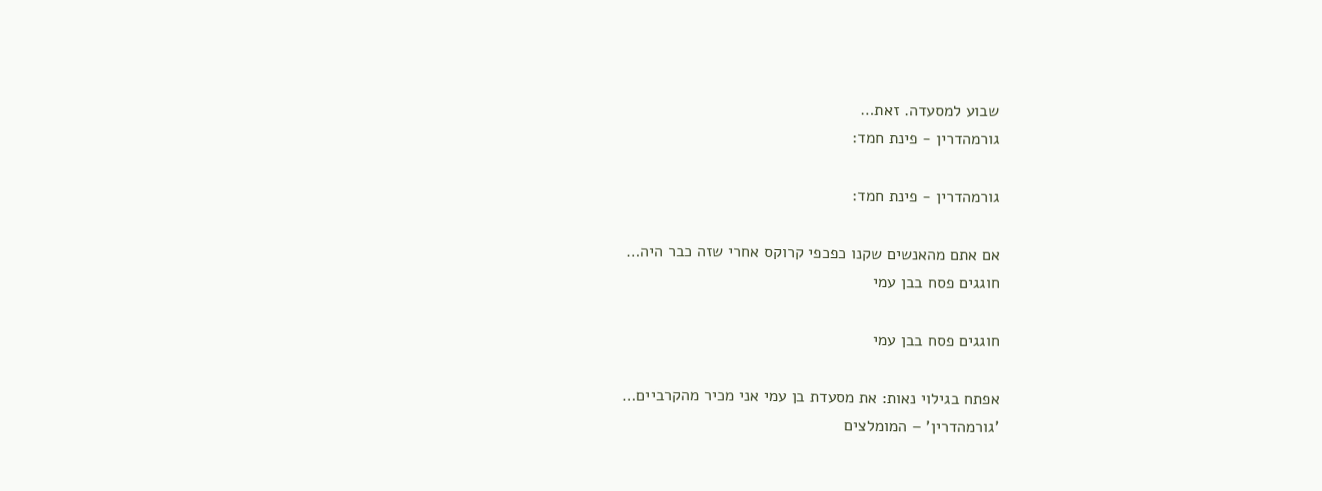שבוע למסעדה. זאת…
גורמהדרין - פינת חמד:

גורמהדרין - פינת חמד:

אם אתם מהאנשים שקנו כפכפי קרוקס אחרי שזה כבר היה…
חוגגים פסח בבן עמי

חוגגים פסח בבן עמי

אפתח בגילוי נאות: את מסעדת בן עמי אני מכיר מהקרביים…
'גורמהדרין' – המומלצים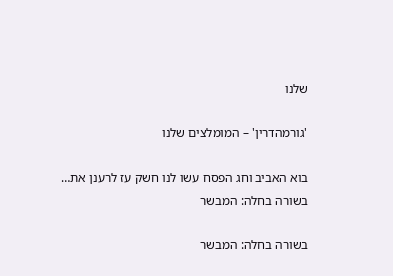שלנו

'גורמהדרין' – המומלצים שלנו

בוא האביב וחג הפסח עשו לנו חשק עז לרענן את…
בשורה בחלה: המבשר

בשורה בחלה: המבשר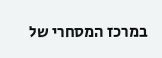במרכז המסחרי של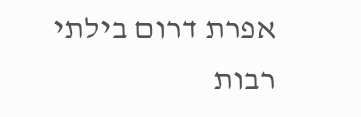אפרת דרום בילתי רבות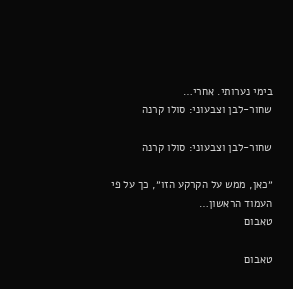בימי נערותי. אחרי…
שחור-לבן וצבעוני: סולו קרנה

שחור-לבן וצבעוני: סולו קרנה

״כאן, ממש על הקרקע הזו״, כך על פי העמוד הראשון…
טאבום

טאבום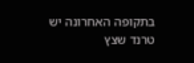בתקופה האחרונה יש טרנד שצץ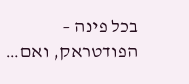בכל פינה – הפודטראק, ואם…